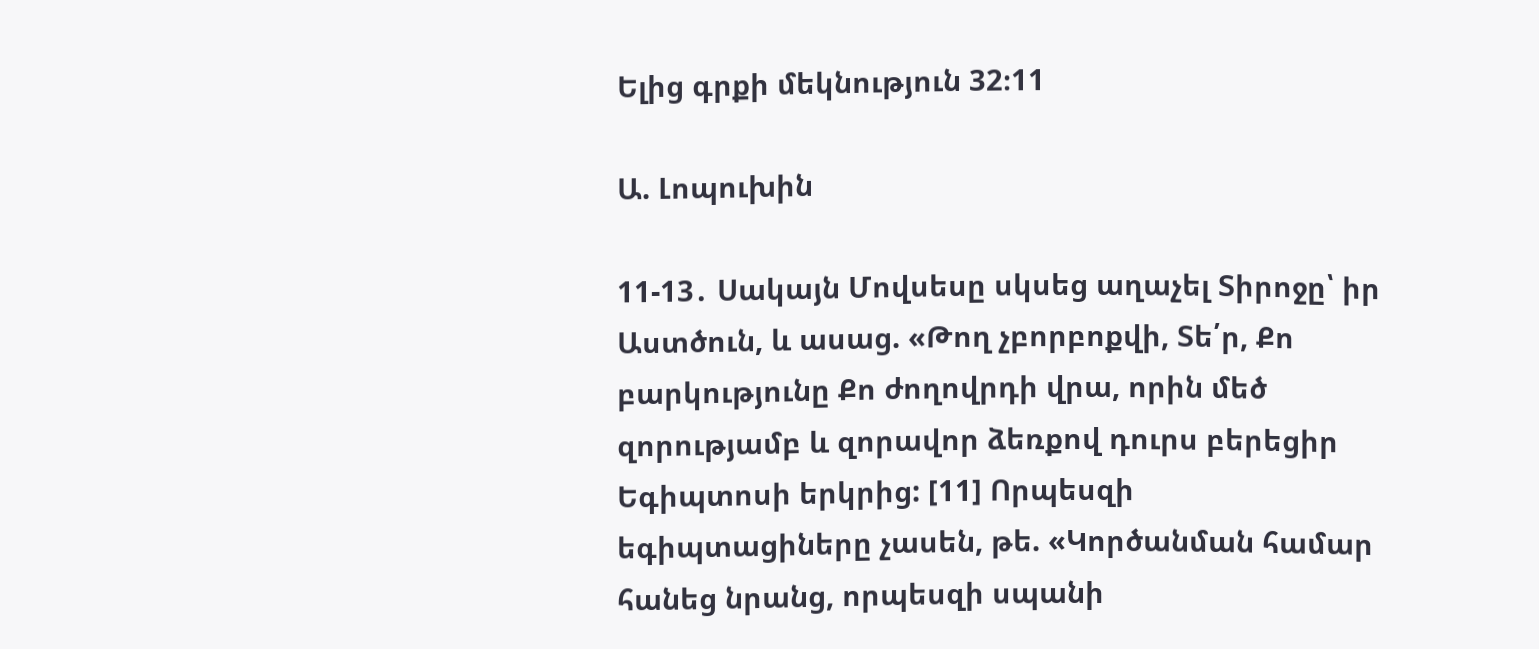Ելից գրքի մեկնություն 32։11

Ա. Լոպուխին

11-13․ Սակայն Մովսեսը սկսեց աղաչել Տիրոջը՝ իր Աստծուն, և ասաց. «Թող չբորբոքվի, Տե՛ր, Քո բարկությունը Քո ժողովրդի վրա, որին մեծ զորությամբ և զորավոր ձեռքով դուրս բերեցիր Եգիպտոսի երկրից: [11] Որպեսզի եգիպտացիները չասեն, թե. «Կործանման համար հանեց նրանց, որպեսզի սպանի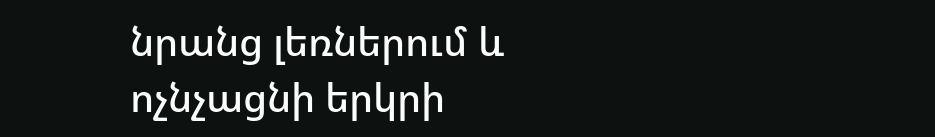նրանց լեռներում և ոչնչացնի երկրի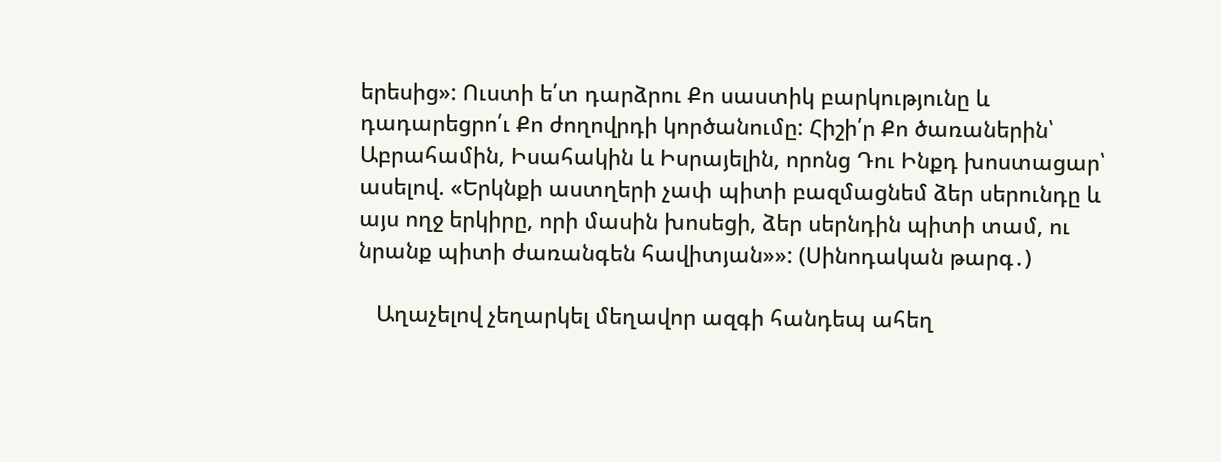երեսից»: Ուստի ե՛տ դարձրու Քո սաստիկ բարկությունը և դադարեցրո՛ւ Քո ժողովրդի կործանումը: Հիշի՛ր Քո ծառաներին՝ Աբրահամին, Իսահակին և Իսրայելին, որոնց Դու Ինքդ խոստացար՝ ասելով. «Երկնքի աստղերի չափ պիտի բազմացնեմ ձեր սերունդը և այս ողջ երկիրը, որի մասին խոսեցի, ձեր սերնդին պիտի տամ, ու նրանք պիտի ժառանգեն հավիտյան»»: (Սինոդական թարգ․)

   Աղաչելով չեղարկել մեղավոր ազգի հանդեպ ահեղ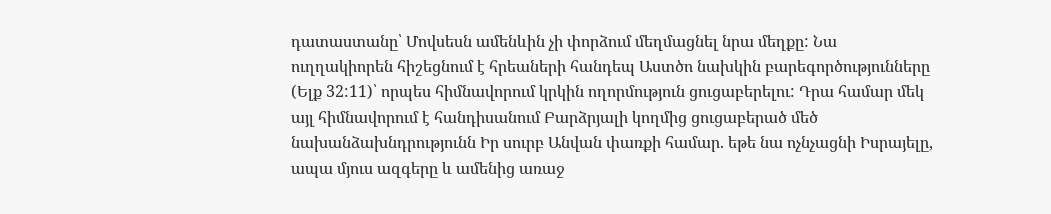դատաստանը՝ Մովսեսն ամենևին չի փորձում մեղմացնել նրա մեղքը: Նա ուղղակիորեն հիշեցնում է հրեաների հանդեպ Աստծո նախկին բարեգործությունները (Ելք 32:11)՝ որպես հիմնավորում կրկին ողորմություն ցուցաբերելու: Դրա համար մեկ այլ հիմնավորում է հանդիսանում Բարձրյալի կողմից ցուցաբերած մեծ նախանձախնդրությունն Իր սուրբ Անվան փառքի համար. եթե նա ոչնչացնի Իսրայելը, ապա մյուս ազգերը և ամենից առաջ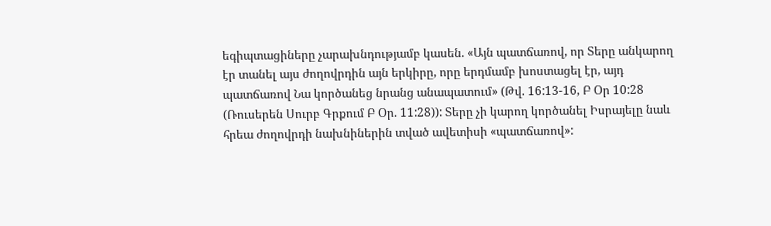եգիպտացիները չարախնդությամբ կասեն. «Այն պատճառով, որ Տերը անկարող էր տանել այս ժողովրդին այն երկիրը, որը երդմամբ խոստացել էր, այդ պատճառով Նա կործանեց նրանց անապատում» (Թվ. 16:13-16, Բ Օր 10:28 (Ռուսերեն Սուրբ Գրքում Բ Օր. 11:28)): Տերը չի կարող կործանել Իսրայելը նաև հրեա ժողովրդի նախնիներին տված ավետիսի «պատճառով»: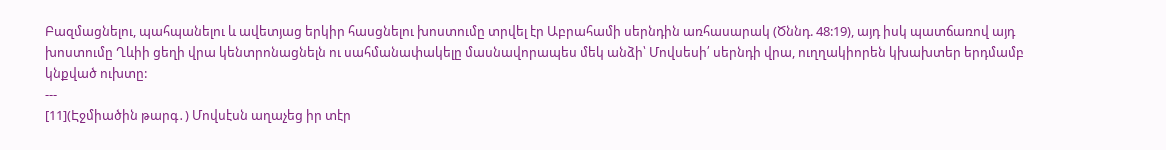Բազմացնելու, պահպանելու և ավետյաց երկիր հասցնելու խոստումը տրվել էր Աբրահամի սերնդին առհասարակ (Ծննդ. 48:19), այդ իսկ պատճառով այդ խոստումը Ղևիի ցեղի վրա կենտրոնացնելն ու սահմանափակելը մասնավորապես մեկ անձի՝ Մովսեսի՛ սերնդի վրա, ուղղակիորեն կխախտեր երդմամբ կնքված ուխտը:
---
[11](Էջմիածին թարգ․) Մովսէսն աղաչեց իր տէր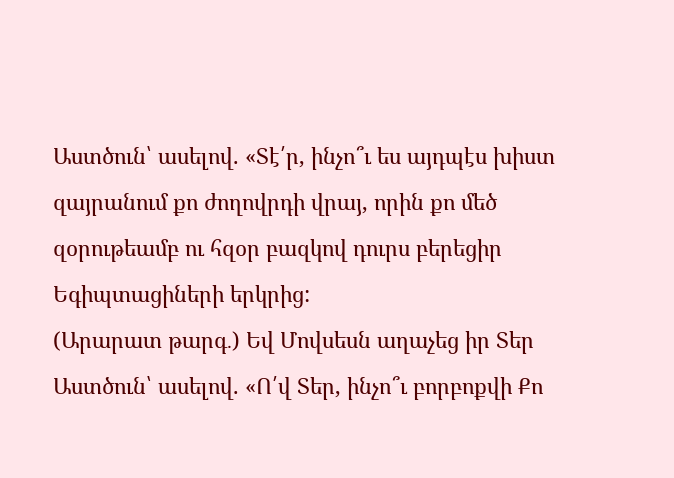Աստծուն՝ ասելով. «Տէ՛ր, ինչո՞ւ ես այդպէս խիստ զայրանում քո ժողովրդի վրայ, որին քո մեծ զօրութեամբ ու հզօր բազկով դուրս բերեցիր Եգիպտացիների երկրից:
(Արարատ թարգ․) Եվ Մովսեսն աղաչեց իր Տեր Աստծուն՝ ասելով. «Ո՛վ Տեր, ինչո՞ւ բորբոքվի Քո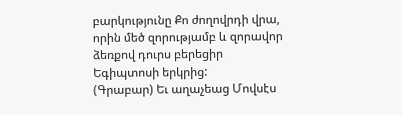բարկությունը Քո ժողովրդի վրա, որին մեծ զորությամբ և զորավոր ձեռքով դուրս բերեցիր Եգիպտոսի երկրից:
(Գրաբար) Եւ աղաչեաց Մովսէս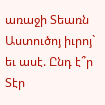առաջի Տեառն Աստուծոյ իւրոյ` եւ ասէ. Ընդ է՞ր Տէր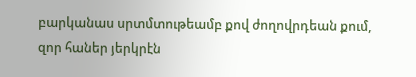բարկանաս սրտմտութեամբ քով ժողովրդեան քում, զոր հաներ յերկրէն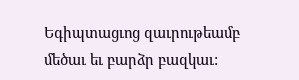Եգիպտացւոց զաւրութեամբ մեծաւ եւ բարձր բազկաւ: